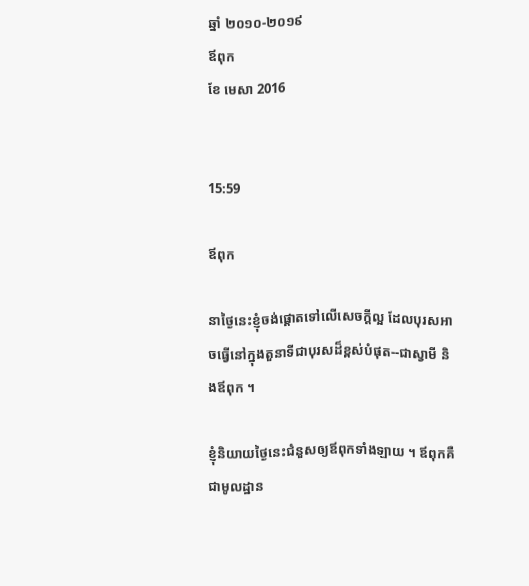ឆ្នាំ ២០១០-២០១៩
ឪពុក
ខែ មេសា 2016


15:59

ឪពុក

នាថ្ងៃនេះខ្ញុំចង់ផ្ដោតទៅលើសេចក្ដីល្អ ដែលបុរសអាចធ្វើនៅក្នុងតួនាទីជាបុរសដ៏ខ្ពស់បំផុត--ជាស្វាមី និងឪពុក ។

ខ្ញុំនិយាយថ្ងៃនេះជំនួសឲ្យឪពុកទាំងឡាយ ។ ឪពុកគឺជាមូលដ្ឋាន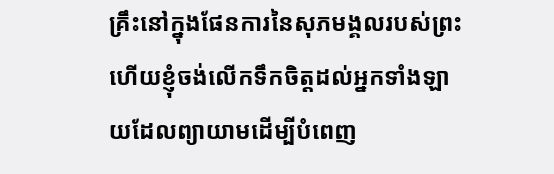គ្រឹះនៅក្នុងផែនការនៃសុភមង្គលរបស់ព្រះ ហើយខ្ញុំចង់លើកទឹកចិត្តដល់អ្នកទាំងឡាយដែលព្យាយាមដើម្បីបំពេញ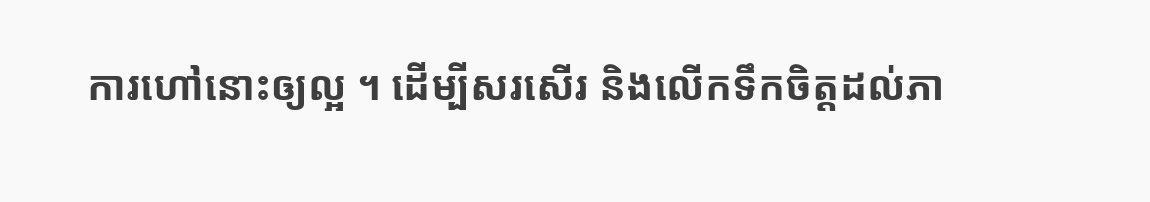ការហៅនោះឲ្យល្អ ។ ដើម្បីសរសើរ និងលើកទឹកចិត្តដល់ភា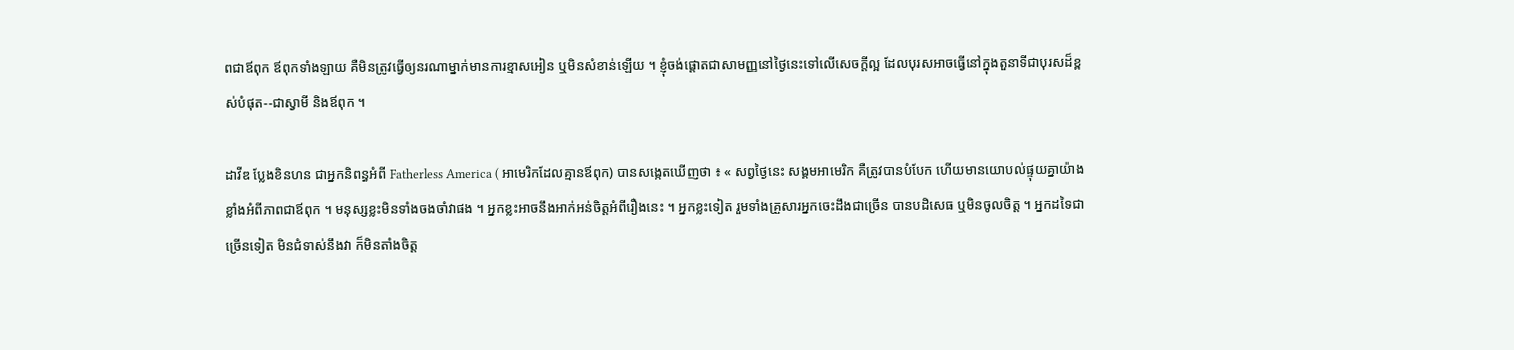ពជាឪពុក ឪពុកទាំងឡាយ គឺមិនត្រូវធ្វើឲ្យនរណាម្នាក់មានការខ្មាសអៀន ឬមិនសំខាន់ឡើយ ។ ខ្ញុំចង់ផ្ដោតជាសាមញ្ញនៅថ្ងៃនេះទៅលើសេចក្ដីល្អ ដែលបុរសអាចធ្វើនៅក្នុងតួនាទីជាបុរសដ៏ខ្ពស់បំផុត--ជាស្វាមី និងឪពុក ។

ដាវីឌ ប្លែងខិនហន ជាអ្នកនិពន្ធអំពី Fatherless America ( អាមេរិកដែលគ្មានឪពុក) បានសង្កេតឃើញថា ៖ « សព្វថ្ងៃនេះ សង្គមអាមេរិក គឺត្រូវបានបំបែក ហើយមានយោបល់ផ្ទុយគ្នាយ៉ាងខ្លាំងអំពីភាពជាឪពុក ។ មនុស្សខ្លះមិនទាំងចងចាំវាផង ។ អ្នកខ្លះអាចនឹងអាក់អន់ចិត្តអំពីរឿងនេះ ។ អ្នកខ្លះទៀត រួមទាំងគ្រួសារអ្នកចេះដឹងជាច្រើន បានបដិសេធ ឬមិនចូលចិត្ត ។ អ្នកដទៃជាច្រើនទៀត មិនជំទាស់នឹងវា ក៏មិនតាំងចិត្ត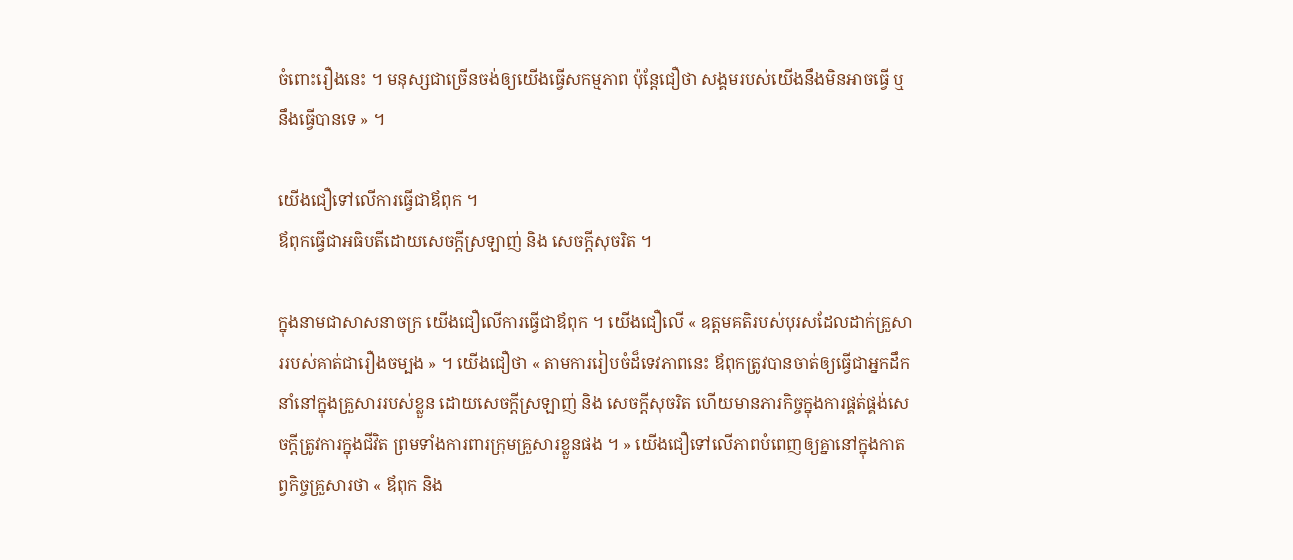ចំពោះរឿងនេះ ។ មនុស្សជាច្រើនចង់ឲ្យយើងធ្វើសកម្មភាព ប៉ុន្តែជឿថា សង្គមរបស់យើងនឹងមិនអាចធ្វើ ឬនឹងធ្វើបានទេ » ។

យើងជឿទៅលើការធ្វើជាឪពុក ។
ឪពុកធ្វើជាអធិបតីដោយសេចក្តីស្រឡាញ់ និង សេចក្តីសុចរិត ។

ក្នុងនាមជាសាសនាចក្រ យើងជឿលើការធ្វើជាឪពុក ។ យើងជឿលើ « ឧត្ដមគតិរបស់បុរសដែលដាក់គ្រួសាររបស់គាត់ជារឿងចម្បង » ។ យើងជឿថា « តាមការរៀបចំដ៏ទេវភាពនេះ ឪពុកត្រូវបានចាត់ឲ្យធ្វើជាអ្នកដឹកនាំនៅក្នុងគ្រួសាររបស់ខ្លួន ដោយសេចក្តីស្រឡាញ់ និង សេចក្តីសុចរិត ហើយមានភារកិច្ចក្នុងការផ្គត់ផ្គង់សេចក្តីត្រូវការក្នុងជីវិត ព្រមទាំងការពារក្រុមគ្រួសារខ្លួនផង ។ » យើងជឿទៅលើភាពបំពេញឲ្យគ្នានៅក្នុងកាតព្វកិច្ចគ្រួសារថា « ឪពុក និង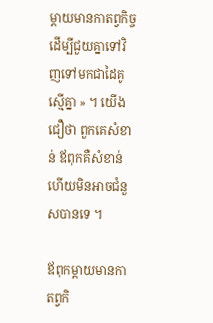ម្តាយមានកាតព្វកិច្ច ដើម្បីជួយគ្នាទៅវិញទៅមកជាដៃគូស្មើគ្នា » ។ យើងជឿថា ពួកគេសំខាន់ ឪពុកគឺសំខាន់ ហើយមិនអាចជំនួសបានទេ ។

ឪពុកម្ដាយមានកាតព្វកិ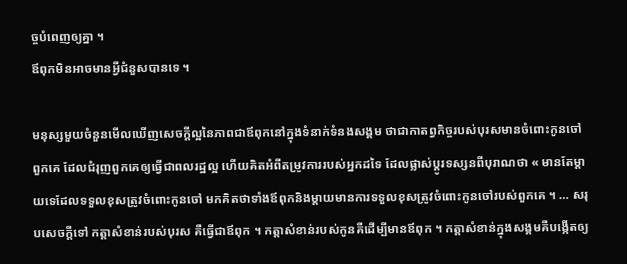ច្ចបំពេញឲ្យគ្នា ។
ឪពុកមិនអាចមានអ្វីជំនួសបានទេ ។

មនុស្សមួយចំនួនមើលឃើញសេចក្ដីល្អនៃភាពជាឪពុកនៅក្នុងទំនាក់ទំនងសង្គម ថាជាកាតព្វកិច្ចរបស់បុរសមានចំពោះកូនចៅពួកគេ ដែលជំរុញពួកគេឲ្យធ្វើជាពលរដ្ឋល្អ ហើយគិតអំពីតម្រូវការរបស់អ្នកដទៃ ដែលផ្លាស់ប្ដូរទស្សនពីបុរាណថា « មានតែម្ដាយទេដែលទទួលខុសត្រូវចំពោះកូនចៅ មកគិតថាទាំងឪពុកនិងម្ដាយមានការទទួលខុសត្រូវចំពោះកូនចៅរបស់ពួកគេ ។ … សរុបសេចក្ដីទៅ កត្តាសំខាន់របស់បុរស គឺធ្វើជាឪពុក ។ កត្តាសំខាន់របស់កូនគឺដើម្បីមានឪពុក ។ កត្តាសំខាន់ក្នុងសង្គមគឺបង្កើតឲ្យ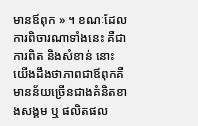មានឪពុក » ។ ខណៈដែលការពិចារណាទាំងនេះ គឺជាការពិត និងសំខាន់ នោះយើងដឹងថាភាពជាឪពុកគឺមានន័យច្រើនជាងគំនិតខាងសង្គម ឬ ផលិតផល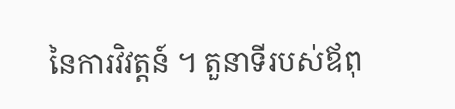នៃការវិវត្តន៍ ។ តួនាទីរបស់ឪពុ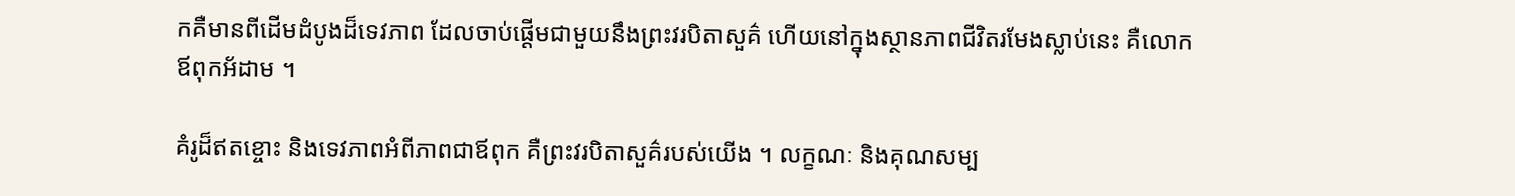កគឺមានពីដើមដំបូងដ៏ទេវភាព ដែលចាប់ផ្ដើមជាមួយនឹងព្រះវរបិតាសួគ៌ ហើយនៅក្នុងស្ថានភាពជីវិតរមែងស្លាប់នេះ គឺលោកឪពុកអ័ដាម ។

គំរូដ៏ឥតខ្ចោះ និងទេវភាពអំពីភាពជាឪពុក គឺព្រះវរបិតាសួគ៌របស់យើង ។ លក្ខណៈ និងគុណសម្ប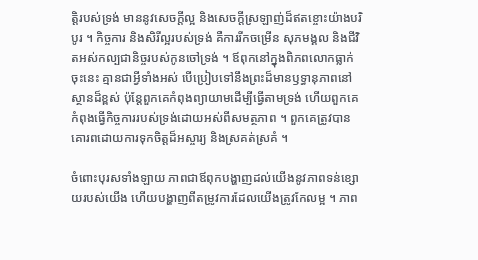ត្តិរបស់ទ្រង់ មាននូវសេចក្ដីល្អ និងសេចក្ដីស្រឡាញ់ដ៏ឥតខ្ចោះយ៉ាងបរិបូរ ។ កិច្ចការ និងសិរីល្អរបស់ទ្រង់ គឺការរីកចម្រើន សុភមង្គល និងជីវិតអស់កល្បជានិច្ចរបស់កូនចៅទ្រង់ ។ ឪពុកនៅក្នុងពិភពលោកធ្លាក់ចុះនេះ គ្មានជាអ្វីទាំងអស់ បើប្រៀបទៅនឹងព្រះដ៏មានឫទ្ធានុភាពនៅស្ថានដ៏ខ្ពស់ ប៉ុន្តែពួកគេកំពុងព្យាយាមដើម្បីធ្វើតាមទ្រង់ ហើយពួកគេកំពុងធ្វើកិច្ចការរបស់ទ្រង់ដោយអស់ពីសមត្ថភាព ។ ពួកគេត្រូវបានគោរពដោយការទុកចិត្តដ៏អស្ចារ្យ និងស្រគត់ស្រគំ ។

ចំពោះបុរសទាំងឡាយ ភាពជាឪពុកបង្ហាញដល់យើងនូវភាពទន់ខ្សោយរបស់យើង ហើយបង្ហាញពីតម្រូវការដែលយើងត្រូវកែលម្អ ។ ភាព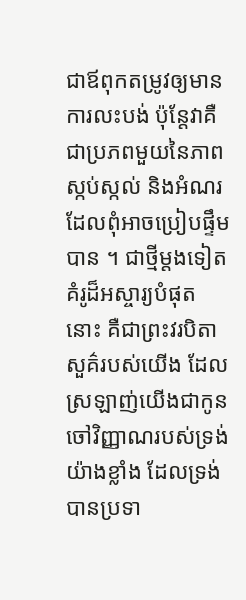ជាឪពុកតម្រូវឲ្យមានការលះបង់ ប៉ុន្តែវាគឺជាប្រភពមួយនៃភាពស្កប់ស្កល់ និងអំណរដែលពុំអាចប្រៀបផ្ទឹមបាន ។ ជាថ្មីម្ដងទៀត គំរូដ៏អស្ចារ្យបំផុតនោះ គឺជាព្រះវរបិតាសួគ៌របស់យើង ដែលស្រឡាញ់យើងជាកូនចៅវិញ្ញាណរបស់ទ្រង់យ៉ាងខ្លាំង ដែលទ្រង់បានប្រទា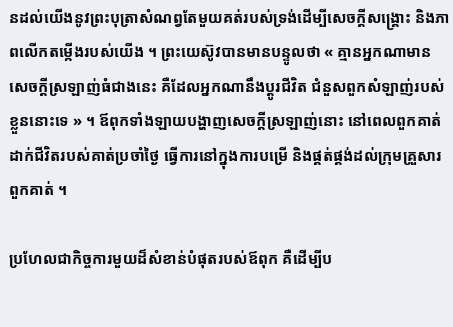នដល់យើងនូវព្រះបុត្រាសំណព្វតែមួយគត់របស់ទ្រង់ដើម្បីសេចក្ដីសង្គ្រោះ និងភាពលើកតម្កើងរបស់យើង ។ ព្រះយេស៊ូវបានមានបន្ទូលថា « គ្មានអ្នកណាមានសេចក្តីស្រឡាញ់ធំជាងនេះ គឺដែលអ្នកណានឹងប្តូរជីវិត ជំនួសពួកសំឡាញ់របស់ខ្លួននោះទេ » ។ ឪពុកទាំងឡាយបង្ហាញសេចក្ដីស្រឡាញ់នោះ នៅពេលពួកគាត់ដាក់ជីវិតរបស់គាត់ប្រចាំថ្ងៃ ធ្វើការនៅក្នុងការបម្រើ និងផ្គត់ផ្គង់ដល់ក្រុមគ្រួសារពួកគាត់ ។

ប្រហែលជាកិច្ចការមួយដ៏សំខាន់បំផុតរបស់ឪពុក គឺដើម្បីប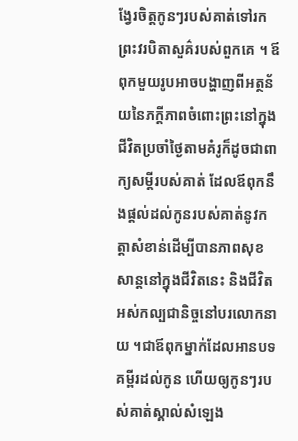ង្វែរចិត្តកូនៗរបស់គាត់ទៅរកព្រះវរបិតាសួគ៌របស់ពួកគេ ។ ឪពុកមួយរូបអាចបង្ហាញពីអត្ថន័យនៃភក្ដីភាពចំពោះព្រះនៅក្នុងជីវិតប្រចាំថ្ងៃតាមគំរូក៏ដូចជាពាក្យសម្ដីរបស់គាត់ ដែលឪពុកនឹងផ្ដល់ដល់កូនរបស់គាត់នូវកត្តាសំខាន់ដើម្បីបានភាពសុខសាន្ដនៅក្នុងជីវិតនេះ និងជីវិតអស់កល្បជានិច្ចនៅបរលោកនាយ ។ជាឪពុកម្នាក់ដែលអានបទគម្ពីរដល់កូន ហើយឲ្យកូនៗរបស់គាត់ស្គាល់សំឡេង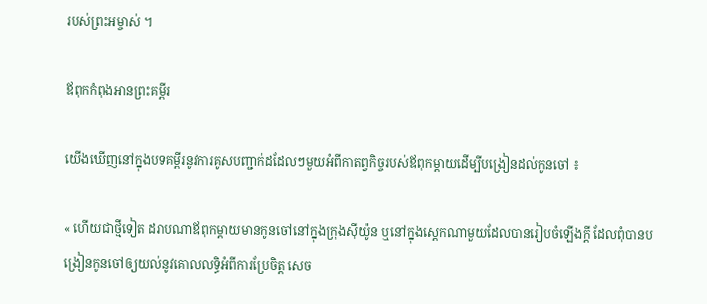របស់ព្រះអម្ចាស់ ។

ឪពុកកំពុងអានព្រះគម្ពីរ

យើងឃើញនៅក្នុងបទគម្ពីរនូវការគូសបញ្ជាក់ដដែលៗមួយអំពីកាតព្វកិច្ចរបស់ឪពុកម្ដាយដើម្បីបង្រៀនដល់កូនចៅ ៖

« ហើយជាថ្មីទៀត ដរាបណាឪពុកម្ដាយមានកូនចៅនៅក្នុងក្រុងស៊ីយ៉ូន ឬនៅក្នុងស្តេកណាមួយដែលបានរៀបចំឡើងក្ដី ដែលពុំបានបង្រៀនកូនចៅឲ្យយល់នូវគោលលទ្ធិអំពីការប្រែចិត្ត សេច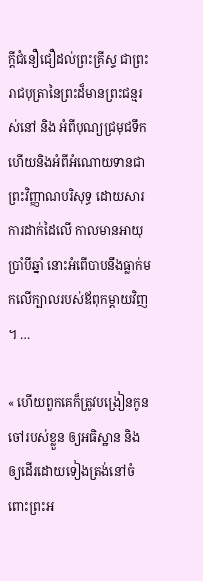ក្ដីជំនឿជឿដល់ព្រះគ្រីស្ទ ជាព្រះរាជបុត្រានៃព្រះដ៏មានព្រះជន្មរស់នៅ និង អំពីបុណ្យជ្រមុជទឹក ហើយនិងអំពីអំណោយទានជាព្រះវិញ្ញាណបរិសុទ្ធ ដោយសារការដាក់ដៃលើ កាលមានអាយុប្រាំបីឆ្នាំ នោះអំពើបាបនឹងធ្លាក់មកលើក្បាលរបស់ឪពុកម្ដាយវិញ ។ …

« ហើយពួកគេក៏ត្រូវបង្រៀនកូនចៅរបស់ខ្លួន ឲ្យអធិស្ឋាន និង ឲ្យដើរដោយទៀងត្រង់នៅចំពោះព្រះអ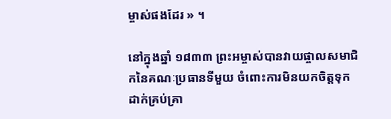ម្ចាស់ផងដែរ » ។

នៅក្នុងឆ្នាំ ១៨៣៣ ព្រះអម្ចាស់បានវាយផ្ចាលសមាជិកនៃគណៈប្រធានទីមួយ ចំពោះការមិនយកចិត្តទុកដាក់គ្រប់គ្រា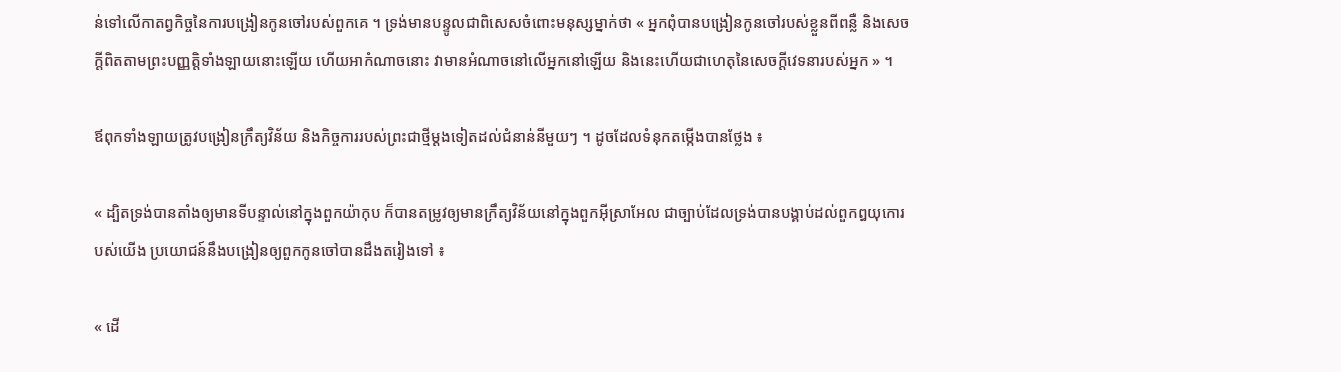ន់ទៅលើកាតព្វកិច្ចនៃការបង្រៀនកូនចៅរបស់ពួកគេ ។ ទ្រង់មានបន្ទូលជាពិសេសចំពោះមនុស្សម្នាក់ថា « អ្នកពុំបានបង្រៀនកូនចៅរបស់ខ្លួនពីពន្លឺ និងសេចក្ដីពិតតាមព្រះបញ្ញត្តិទាំងឡាយនោះឡើយ ហើយអាកំណាចនោះ វាមានអំណាចនៅលើអ្នកនៅឡើយ និងនេះហើយជាហេតុនៃសេចក្ដីវេទនារបស់អ្នក » ។

ឪពុកទាំងឡាយត្រូវបង្រៀនក្រឹត្យវិន័យ និងកិច្ចការរបស់ព្រះជាថ្មីម្ដងទៀតដល់ជំនាន់នីមួយៗ ។ ដូចដែលទំនុកតម្កើងបានថ្លែង ៖

« ដ្បិតទ្រង់បានតាំងឲ្យមានទីបន្ទាល់នៅក្នុងពួកយ៉ាកុប ក៏បានតម្រូវឲ្យមានក្រឹត្យវិន័យនៅក្នុងពួកអ៊ីស្រាអែល ជាច្បាប់ដែលទ្រង់បានបង្គាប់ដល់ពួកឰយុកោរបស់យើង ប្រយោជន៍នឹងបង្រៀនឲ្យពួកកូនចៅបានដឹងតរៀងទៅ ៖

« ដើ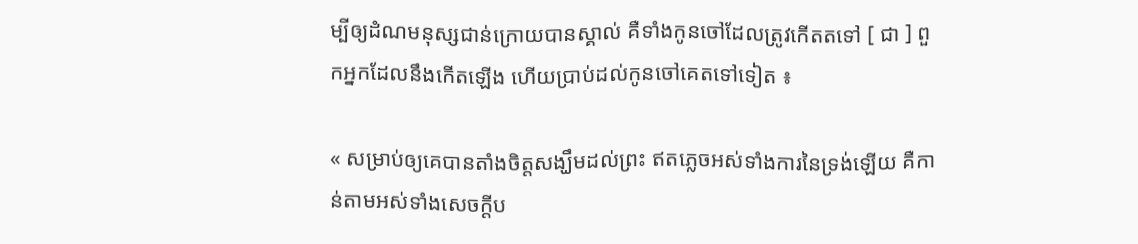ម្បីឲ្យដំណមនុស្សជាន់ក្រោយបានស្គាល់ គឺទាំងកូនចៅដែលត្រូវកើតតទៅ [ ជា ] ពួកអ្នកដែលនឹងកើតឡើង ហើយប្រាប់ដល់កូនចៅគេតទៅទៀត ៖

« សម្រាប់ឲ្យគេបានតាំងចិត្តសង្ឃឹមដល់ព្រះ ឥតភ្លេចអស់ទាំងការនៃទ្រង់ឡើយ គឺកាន់តាមអស់ទាំងសេចក្តីប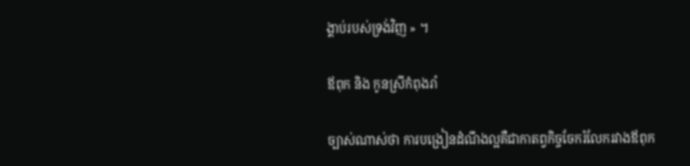ង្គាប់របស់ទ្រង់វិញ » ។

ឪពុក និង កូនស្រីកំពុងរាំ

ច្បាស់ណាស់ថា ការបង្រៀនដំណឹងល្អគឺជាកាតព្វកិច្ចចែករំលែករវាងឪពុក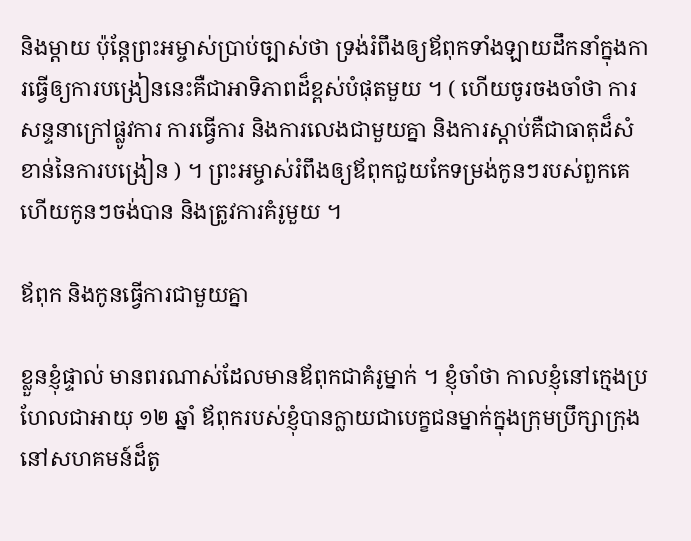និងម្ដាយ ប៉ុន្តែព្រះអម្ចាស់ប្រាប់ច្បាស់ថា ទ្រង់រំពឹងឲ្យឪពុកទាំងឡាយដឹកនាំក្នុងការធ្វើឲ្យការបង្រៀននេះគឺជាអាទិភាពដ៏ខ្ពស់បំផុតមួយ ។ ( ហើយចូរចងចាំថា ការសន្ទនាក្រៅផ្លូវការ ការធ្វើការ និងការលេងជាមួយគ្នា និងការស្ដាប់គឺជាធាតុដ៏សំខាន់នៃការបង្រៀន ) ។ ព្រះអម្ចាស់រំពឹងឲ្យឪពុកជួយកែទម្រង់កូនៗរបស់ពួកគេ ហើយកូនៗចង់បាន និងត្រូវការគំរូមួយ ។

ឪពុក និងកូនធ្វើការជាមួយគ្នា

ខ្លួនខ្ញុំផ្ទាល់ មានពរណាស់ដែលមានឪពុកជាគំរូម្នាក់ ។ ខ្ញុំចាំថា កាលខ្ញុំនៅក្មេងប្រហែលជាអាយុ ១២ ឆ្នាំ ឪពុករបស់ខ្ញុំបានក្លាយជាបេក្ខជនម្នាក់ក្នុងក្រុមប្រឹក្សាក្រុងនៅសហគមន៍ដ៏តូ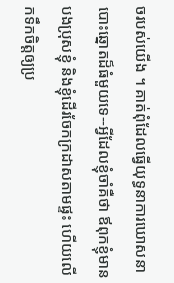ចរបស់យើង ។ គាត់ពុំដែលធ្វើយុទ្ធនាការឃោសនាបោះឆ្នោតដ៏ធំមួយទេ--អ្វីដែលខ្ញុំចាំគឺថា ឪពុកខ្ញុំមានបងប្រុសខ្ញុំ និងខ្ញុំដើរចែកក្រដាសតាមផ្ទះ ហើយលើកទឹកចិត្តឲ្យប្រ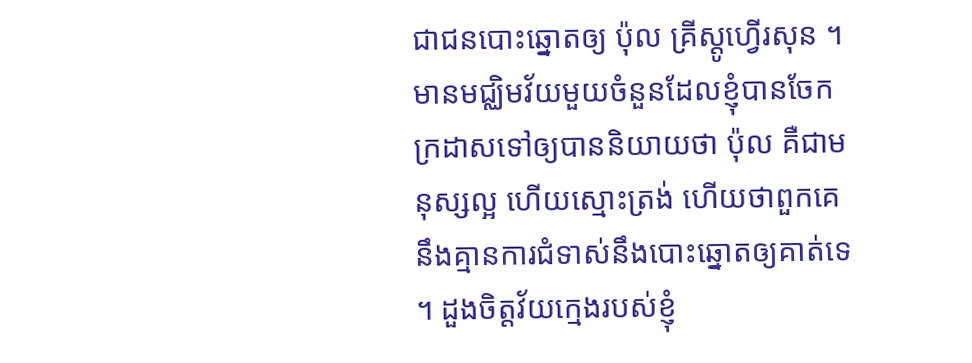ជាជនបោះឆ្នោតឲ្យ ប៉ុល គ្រីស្ដូហ្វើរសុន ។ មានមជ្ឈិមវ័យមួយចំនួនដែលខ្ញុំបានចែកក្រដាសទៅឲ្យបាននិយាយថា ប៉ុល គឺជាមនុស្សល្អ ហើយស្មោះត្រង់ ហើយថាពួកគេនឹងគ្មានការជំទាស់នឹងបោះឆ្នោតឲ្យគាត់ទេ ។ ដួងចិត្តវ័យក្មេងរបស់ខ្ញុំ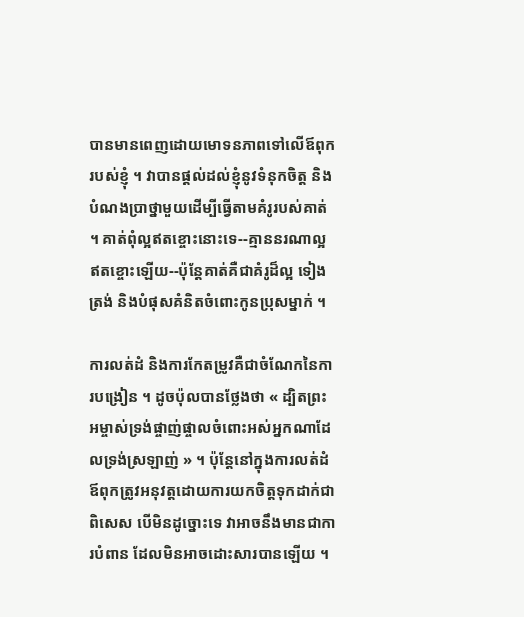បានមានពេញដោយមោទនភាពទៅលើឪពុករបស់ខ្ញុំ ។ វាបានផ្ដល់ដល់ខ្ញុំនូវទំនុកចិត្ត និងបំណងប្រាថ្នាមួយដើម្បីធ្វើតាមគំរូរបស់គាត់ ។ គាត់ពុំល្អឥតខ្ចោះនោះទេ--គ្មាននរណាល្អឥតខ្ចោះឡើយ--ប៉ុន្តែគាត់គឺជាគំរូដ៏ល្អ ទៀងត្រង់ និងបំផុសគំនិតចំពោះកូនប្រុសម្នាក់ ។

ការលត់ដំ និងការកែតម្រូវគឺជាចំណែកនៃការបង្រៀន ។ ដូចប៉ុលបានថ្លែងថា « ដ្បិតព្រះអម្ចាស់ទ្រង់ផ្ចាញ់ផ្ចាលចំពោះអស់អ្នកណាដែលទ្រង់ស្រឡាញ់ » ។ ប៉ុន្តែនៅក្នុងការលត់ដំ ឪពុកត្រូវអនុវត្តដោយការយកចិត្តទុកដាក់ជាពិសេស បើមិនដូច្នោះទេ វាអាចនឹងមានជាការបំពាន ដែលមិនអាចដោះសារបានឡើយ ។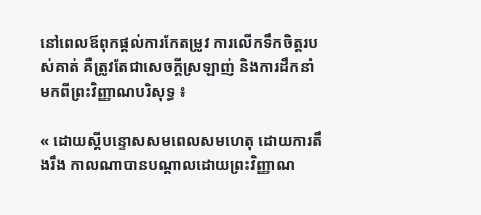នៅពេលឪពុកផ្ដល់ការកែតម្រូវ ការលើកទឹកចិត្តរបស់គាត់ គឺត្រូវតែជាសេចក្ដីស្រឡាញ់ និងការដឹកនាំមកពីព្រះវិញ្ញាណបរិសុទ្ធ ៖

« ដោយស្ដីបន្ទោសសមពេលសមហេតុ ដោយការតឹងរឹង កាលណាបានបណ្ដាលដោយព្រះវិញ្ញាណ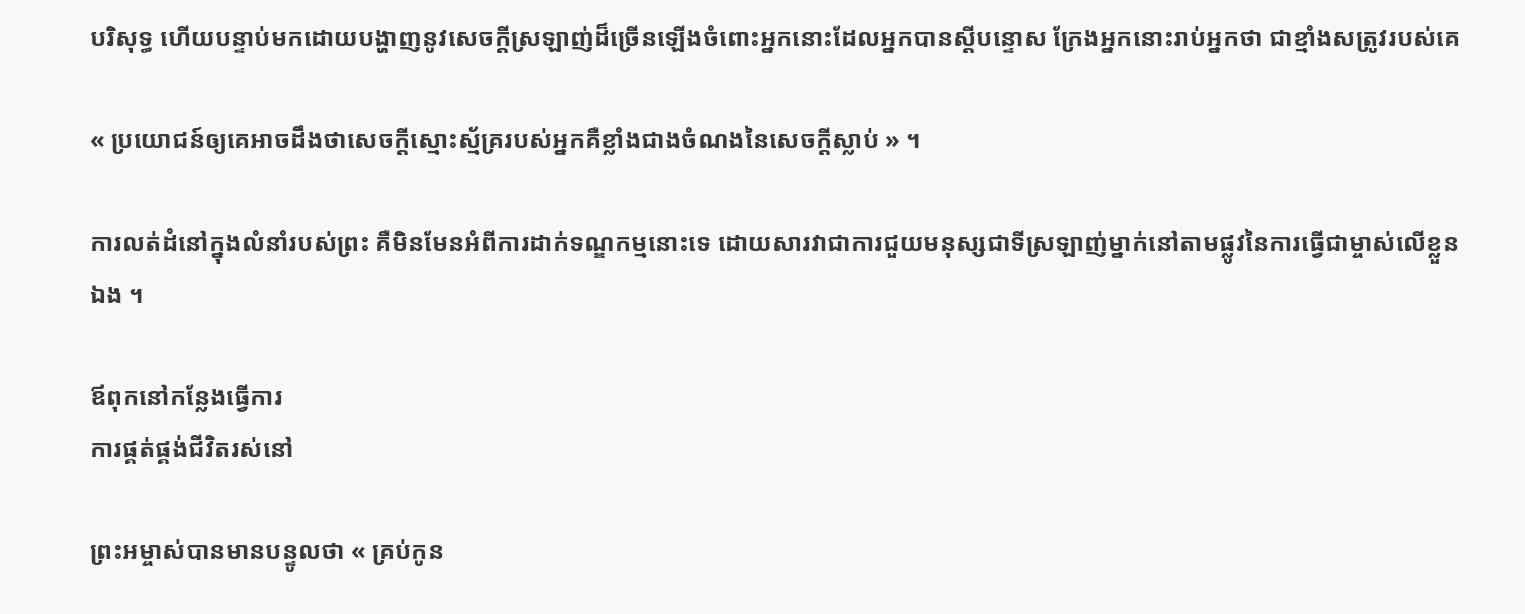បរិសុទ្ធ ហើយបន្ទាប់មកដោយបង្ហាញនូវសេចក្ដីស្រឡាញ់ដ៏ច្រើនឡើងចំពោះអ្នកនោះដែលអ្នកបានស្ដីបន្ទោស ក្រែងអ្នកនោះរាប់អ្នកថា ជាខ្មាំងសត្រូវរបស់គេ

« ប្រយោជន៍ឲ្យគេអាចដឹងថាសេចក្ដីស្មោះស្ម័គ្ររបស់អ្នកគឺខ្លាំងជាងចំណងនៃសេចក្ដីស្លាប់ » ។

ការលត់ដំនៅក្នុងលំនាំរបស់ព្រះ គឺមិនមែនអំពីការដាក់ទណ្ឌកម្មនោះទេ ដោយសារវាជាការជួយមនុស្សជាទីស្រឡាញ់ម្នាក់នៅតាមផ្លូវនៃការធ្វើជាម្ចាស់លើខ្លួនឯង ។

ឪពុកនៅកន្លែងធ្វើការ
ការផ្គត់ផ្គង់ជីវិតរស់នៅ

ព្រះអម្ចាស់បានមានបន្ទូលថា « គ្រប់កូន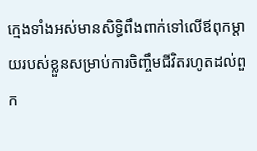ក្មេងទាំងអស់មានសិទ្ធិពឹងពាក់ទៅលើឪពុកម្ដាយរបស់ខ្លួនសម្រាប់ការចិញ្ចឹមជីវិតរហូតដល់ពួក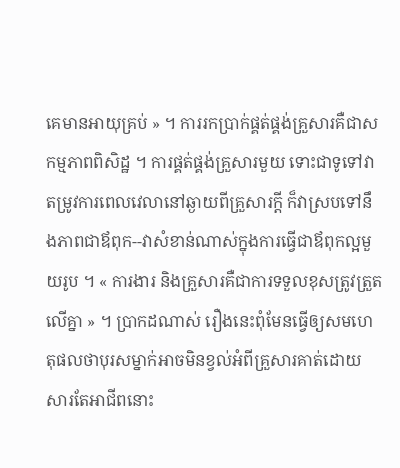គេមានអាយុគ្រប់ » ។ ការរកប្រាក់ផ្គត់ផ្គង់គ្រួសារគឺជាសកម្មភាពពិសិដ្ឋ ។ ការផ្គត់ផ្គង់គ្រួសារមួយ ទោះជាទូទៅវាតម្រូវការពេលវេលានៅឆ្ងាយពីគ្រួសារក្ដី ក៏វាស្របទៅនឹងភាពជាឪពុក--វាសំខាន់ណាស់ក្នុងការធ្វើជាឪពុកល្អមួយរូប ។ « ការងារ និងគ្រួសារគឺជាការទទួលខុសត្រូវត្រួតលើគ្នា » ។ ប្រាកដណាស់ រឿងនេះពុំមែនធ្វើឲ្យសមហេតុផលថាបុរសម្នាក់អាចមិនខ្វល់អំពីគ្រួសារគាត់ដោយសារតែអាជីពនោះ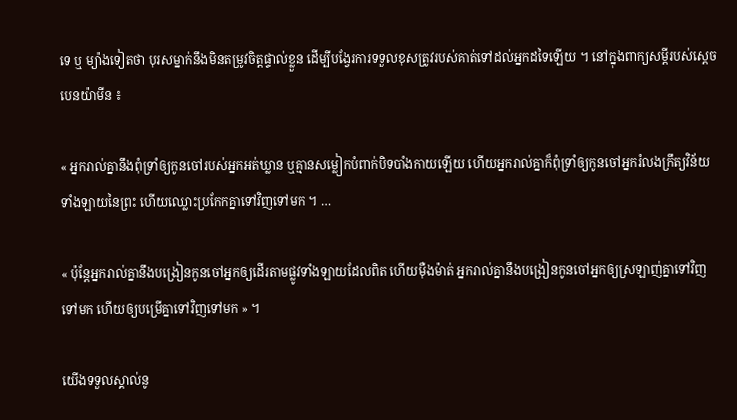ទេ ឬ ម្យ៉ាងទៀតថា បុរសម្នាក់នឹងមិនតម្រូវចិត្តផ្ទាល់ខ្លួន ដើម្បីបង្វែរការទទួលខុសត្រូវរបស់គាត់ទៅដល់អ្នកដទៃឡើយ ។ នៅក្នុងពាក្យសម្ដីរបស់ស្ដេចបេនយ៉ាមីន ៖

« អ្នករាល់គ្នានឹងពុំទ្រាំឲ្យកូនចៅរបស់អ្នកអត់ឃ្លាន ឬគ្មានសម្លៀកបំពាក់បិទបាំងកាយឡើយ ហើយអ្នករាល់គ្នាក៏ពុំទ្រាំឲ្យកូនចៅអ្នករំលងក្រឹត្យវិន័យទាំងឡាយនៃព្រះ ហើយឈ្លោះប្រកែកគ្នាទៅវិញទៅមក ។ …

« ប៉ុន្តែអ្នករាល់គ្នានឹងបង្រៀនកូនចៅអ្នកឲ្យដើរតាមផ្លូវទាំងឡាយដែលពិត ហើយម៉ឺងម៉ាត់ អ្នករាល់គ្នានឹងបង្រៀនកូនចៅអ្នកឲ្យស្រឡាញ់គ្នាទៅវិញទៅមក ហើយឲ្យបម្រើគ្នាទៅវិញទៅមក » ។

យើងទទួលស្គាល់នូ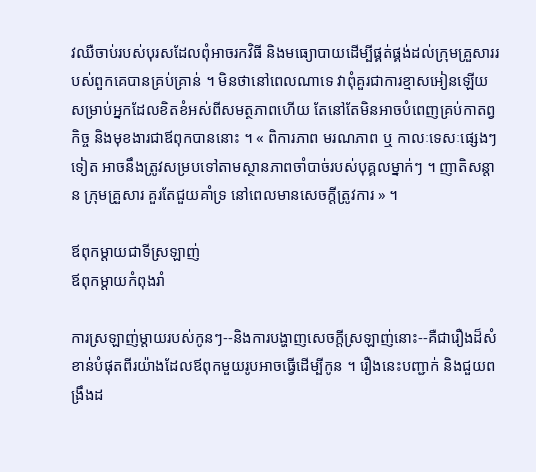វឈឺចាប់របស់បុរសដែលពុំអាចរកវិធី និងមធ្យោបាយដើម្បីផ្គត់ផ្គង់ដល់ក្រុមគ្រួសាររបស់ពួកគេបានគ្រប់គ្រាន់ ។ មិនថានៅពេលណាទេ វាពុំគួរជាការខ្មាសអៀនឡើយ សម្រាប់អ្នកដែលខិតខំអស់ពីសមត្ថភាពហើយ តែនៅតែមិនអាចបំពេញគ្រប់កាតព្វកិច្ច និងមុខងារជាឪពុកបាននោះ ។ « ពិការភាព មរណភាព ឬ កាលៈទេសៈផ្សេងៗទៀត អាចនឹងត្រូវសម្របទៅតាមស្ថានភាពចាំបាច់របស់បុគ្គលម្នាក់ៗ ។ ញាតិសន្តាន ក្រុមគ្រួសារ គួរតែជួយគាំទ្រ នៅពេលមានសេចក្តីត្រូវការ » ។

ឪពុកម្ដាយជាទីស្រឡាញ់
ឪពុកម្ដាយកំពុងរាំ

ការស្រឡាញ់ម្ដាយរបស់កូនៗ--និងការបង្ហាញសេចក្ដីស្រឡាញ់នោះ--គឺជារឿងដ៏សំខាន់បំផុតពីរយ៉ាងដែលឪពុកមួយរូបអាចធ្វើដើម្បីកូន ។ រឿងនេះបញ្ជាក់ និងជួយពង្រឹងដ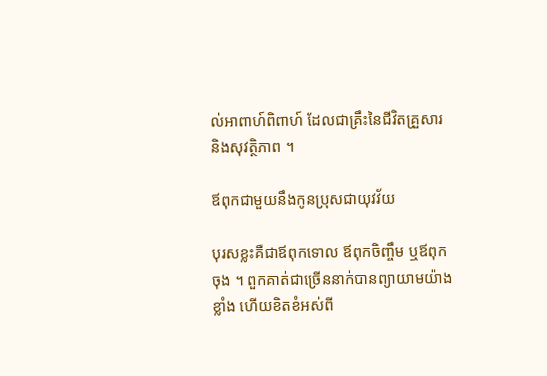ល់អាពាហ៍ពិពាហ៍ ដែលជាគ្រឹះនៃជីវិតគ្រួសារ និងសុវត្ថិភាព ។

ឪពុកជាមួយនឹងកូនប្រុសជាយុវវ័យ

បុរសខ្លះគឺជាឪពុកទោល ឪពុកចិញ្ចឹម ឬឪពុកចុង ។ ពួកគាត់ជាច្រើននាក់បានព្យាយាមយ៉ាងខ្លាំង ហើយខិតខំអស់ពី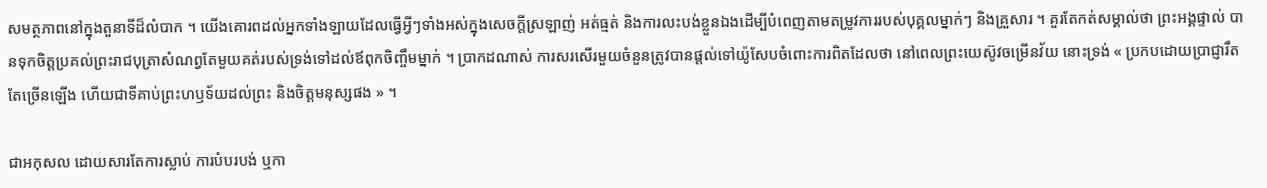សមត្ថភាពនៅក្នុងតួនាទីដ៏លំបាក ។ យើងគោរពដល់អ្នកទាំងឡាយដែលធ្វើអ្វីៗទាំងអស់ក្នុងសេចក្ដីស្រឡាញ់ អត់ធ្មត់ និងការលះបង់ខ្លួនឯងដើម្បីបំពេញតាមតម្រូវការរបស់បុគ្គលម្នាក់ៗ និងគ្រួសារ ។ គួរតែកត់សម្គាល់ថា ព្រះអង្គផ្ទាល់ បានទុកចិត្តប្រគល់ព្រះរាជបុត្រាសំណព្វតែមួយគត់របស់ទ្រង់ទៅដល់ឪពុកចិញ្ចឹមម្នាក់ ។ ប្រាកដណាស់ ការសរសើរមួយចំនួនត្រូវបានផ្ដល់ទៅយ៉ូសែបចំពោះការពិតដែលថា នៅពេលព្រះយេស៊ូវចម្រើនវ័យ នោះទ្រង់ « ប្រកបដោយប្រាជ្ញារឹតតែច្រើនឡើង ហើយជាទីគាប់ព្រះហឫទ័យដល់ព្រះ និងចិត្តមនុស្សផង » ។

ជាអកុសល ដោយសារតែការស្លាប់ ការបំបរបង់ ឬកា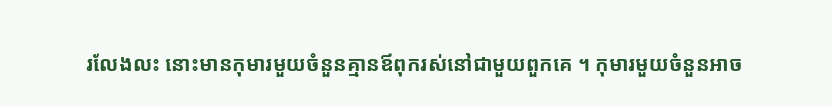រលែងលះ នោះមានកុមារមួយចំនួនគ្មានឪពុករស់នៅជាមួយពួកគេ ។ កុមារមួយចំនួនអាច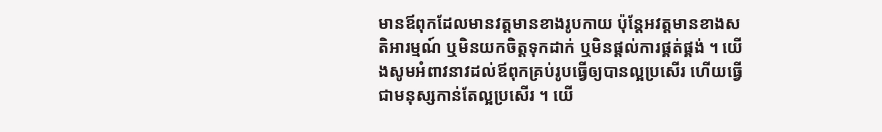មានឪពុកដែលមានវត្តមានខាងរូបកាយ ប៉ុន្តែអវត្តមានខាងសតិអារម្មណ៍ ឬមិនយកចិត្តទុកដាក់ ឬមិនផ្ដល់ការផ្គត់ផ្គង់ ។ យើងសូមអំពាវនាវដល់ឪពុកគ្រប់រូបធ្វើឲ្យបានល្អប្រសើរ ហើយធ្វើជាមនុស្សកាន់តែល្អប្រសើរ ។ យើ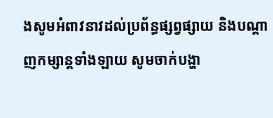ងសូមអំពាវនាវដល់ប្រព័ន្ធផ្សព្វផ្សាយ និងបណ្ដាញកម្សាន្តទាំងឡាយ សូមចាក់បង្ហា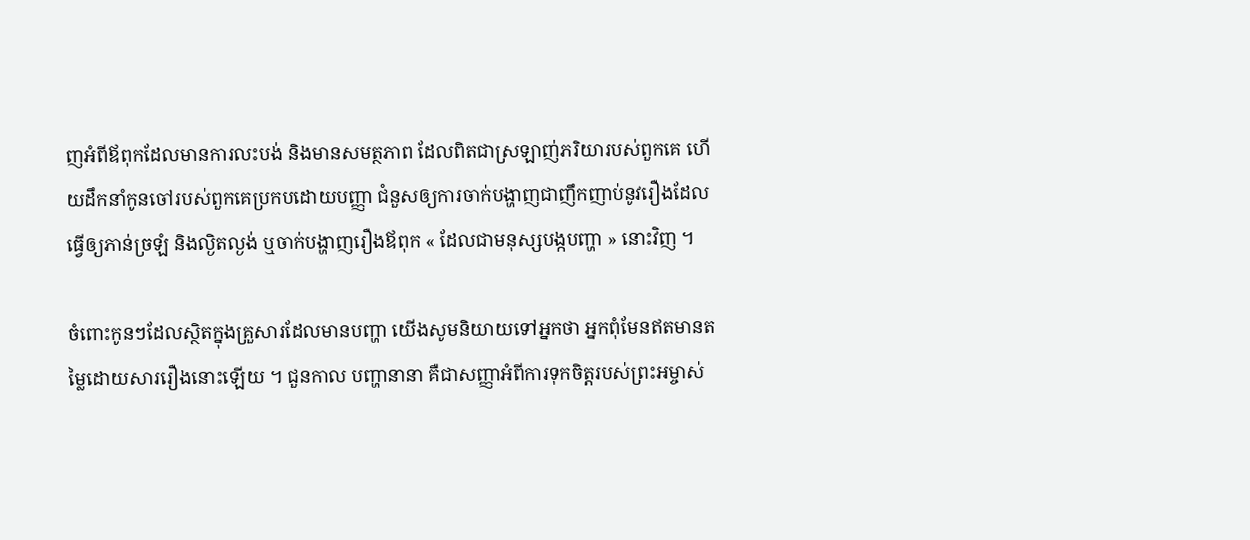ញអំពីឪពុកដែលមានការលះបង់ និងមានសមត្ថភាព ដែលពិតជាស្រឡាញ់ភរិយារបស់ពួកគេ ហើយដឹកនាំកូនចៅរបស់ពួកគេប្រកបដោយបញ្ញា ជំនួសឲ្យការចាក់បង្ហាញជាញឹកញាប់នូវរឿងដែលធ្វើឲ្យភាន់ច្រឡំ និងល្ងិតល្ងង់ ឬចាក់បង្ហាញរឿងឪពុក « ដែលជាមនុស្សបង្កបញ្ហា » នោះវិញ ។

ចំពោះកូនៗដែលស្ថិតក្នុងគ្រួសារដែលមានបញ្ហា យើងសូមនិយាយទៅអ្នកថា អ្នកពុំមែនឥតមានតម្លៃដោយសាររឿងនោះឡើយ ។ ជួនកាល បញ្ហានានា គឺជាសញ្ញាអំពីការទុកចិត្តរបស់ព្រះអម្ចាស់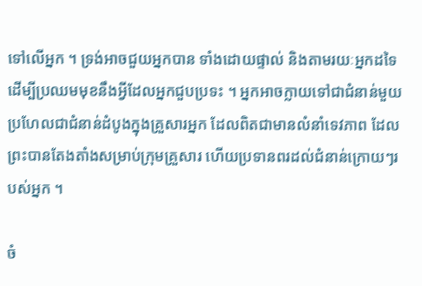ទៅលើអ្នក ។ ទ្រង់អាចជួយអ្នកបាន ទាំងដោយផ្ទាល់ និងតាមរយៈអ្នកដទៃ ដើម្បីប្រឈមមុខនឹងអ្វីដែលអ្នកជួបប្រទះ ។ អ្នកអាចក្លាយទៅជាជំនាន់មួយ ប្រហែលជាជំនាន់ដំបូងក្នុងគ្រួសារអ្នក ដែលពិតជាមានលំនាំទេវភាព ដែលព្រះបានតែងតាំងសម្រាប់ក្រុមគ្រួសារ ហើយប្រទានពរដល់ជំនាន់ក្រោយៗរបស់អ្នក ។

ចំ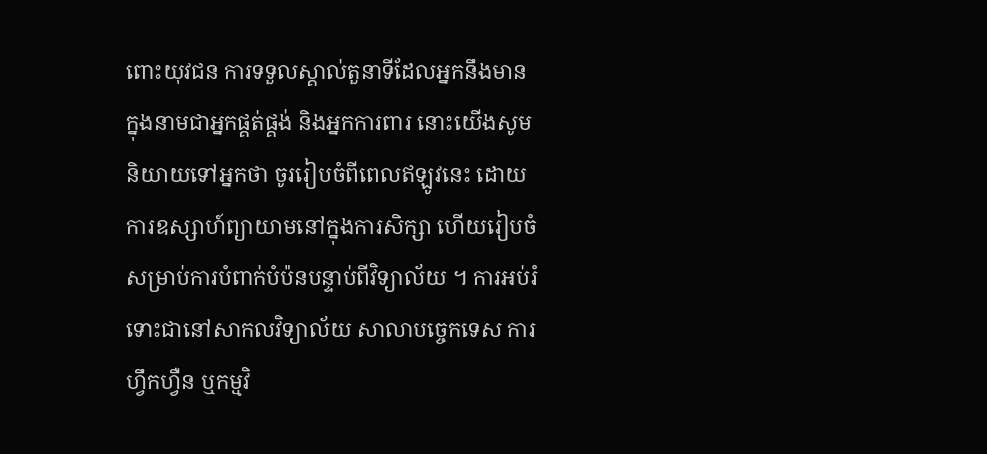ពោះយុវជន ការទទួលស្គាល់តួនាទីដែលអ្នកនឹងមាន ក្នុងនាមជាអ្នកផ្គត់ផ្គង់ និងអ្នកការពារ នោះយើងសូមនិយាយទៅអ្នកថា ចូររៀបចំពីពេលឥឡូវនេះ ដោយការឧស្សាហ៍ព្យាយាមនៅក្នុងការសិក្សា ហើយរៀបចំសម្រាប់ការបំពាក់បំប៉នបន្ទាប់ពីវិទ្យាល័យ ។ ការអប់រំ ទោះជានៅសាកលវិទ្យាល័យ សាលាបច្ចេកទេស ការហ្វឹកហ្វឺន ឬកម្មវិ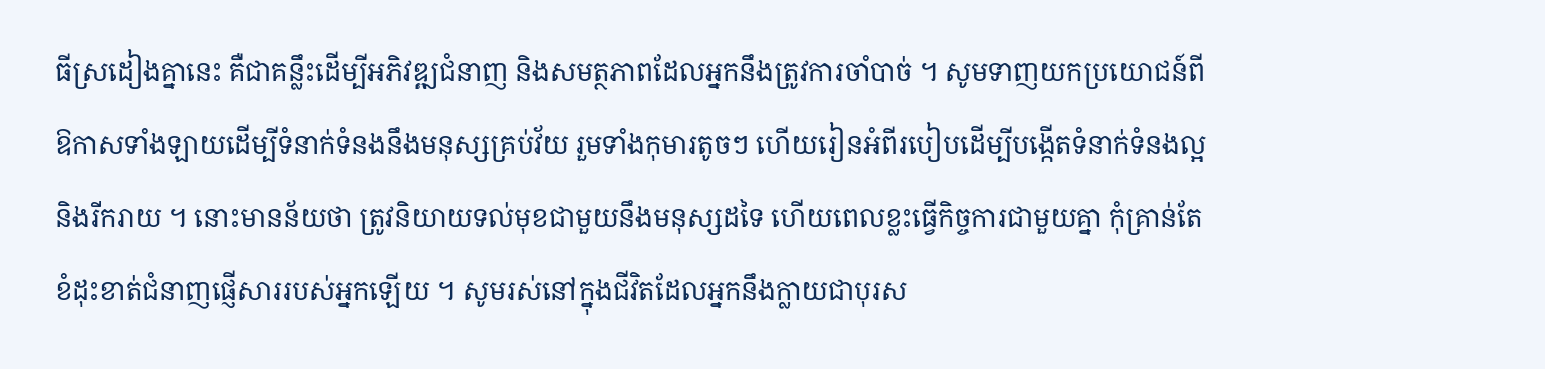ធីស្រដៀងគ្នានេះ គឺជាគន្លឹះដើម្បីអភិវឌ្ឍជំនាញ និងសមត្ថភាពដែលអ្នកនឹងត្រូវការចាំបាច់ ។ សូមទាញយកប្រយោជន៍ពីឱកាសទាំងឡាយដើម្បីទំនាក់ទំនងនឹងមនុស្សគ្រប់វ័យ រួមទាំងកុមារតូចៗ ហើយរៀនអំពីរបៀបដើម្បីបង្កើតទំនាក់ទំនងល្អ និងរីករាយ ។ នោះមានន័យថា ត្រូវនិយាយទល់មុខជាមួយនឹងមនុស្សដទៃ ហើយពេលខ្លះធ្វើកិច្ចការជាមួយគ្នា កុំគ្រាន់តែខំដុះខាត់ជំនាញផ្ញើសាររបស់អ្នកឡើយ ។ សូមរស់នៅក្នុងជីវិតដែលអ្នកនឹងក្លាយជាបុរស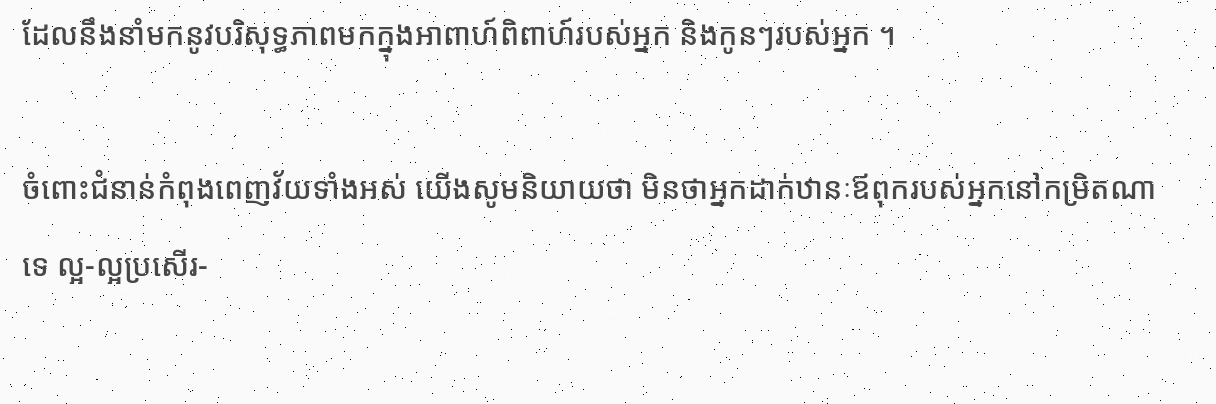ដែលនឹងនាំមកនូវបរិសុទ្ធភាពមកក្នុងអាពាហ៍ពិពាហ៍របស់អ្នក និងកូនៗរបស់អ្នក ។

ចំពោះជំនាន់កំពុងពេញវ័យទាំងអស់ យើងសូមនិយាយថា មិនថាអ្នកដាក់ឋានៈឪពុករបស់អ្នកនៅកម្រិតណាទេ ល្អ-ល្អប្រសើរ-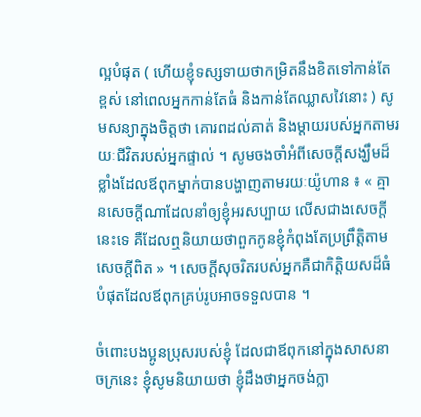ល្អបំផុត ( ហើយខ្ញុំទស្សទាយថាកម្រិតនឹងខិតទៅកាន់តែខ្ពស់ នៅពេលអ្នកកាន់តែធំ និងកាន់តែឈ្លាសវៃនោះ ) សូមសន្យាក្នុងចិត្តថា គោរពដល់គាត់ និងម្ដាយរបស់អ្នកតាមរយៈជីវិតរបស់អ្នកផ្ទាល់ ។ សូមចងចាំអំពីសេចក្ដីសង្ឃឹមដ៏ខ្លាំងដែលឪពុកម្នាក់បានបង្ហាញតាមរយៈយ៉ូហាន ៖ « គ្មានសេចក្តីណាដែលនាំឲ្យខ្ញុំអរសប្បាយ លើសជាងសេចក្តីនេះទេ គឺដែលឮនិយាយថាពួកកូនខ្ញុំកំពុងតែប្រព្រឹត្តិតាមសេចក្តីពិត » ។ សេចក្ដីសុចរិតរបស់អ្នកគឺជាកិត្តិយសដ៏ធំបំផុតដែលឪពុកគ្រប់រូបអាចទទួលបាន ។

ចំពោះបងប្អូនប្រុសរបស់ខ្ញុំ ដែលជាឪពុកនៅក្នុងសាសនាចក្រនេះ ខ្ញុំសូមនិយាយថា ខ្ញុំដឹងថាអ្នកចង់ក្លា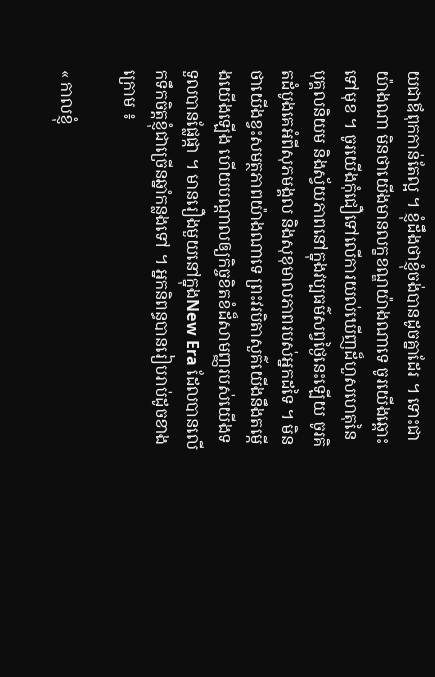យជាឪពុកកាន់តែល្អ ។ ខ្ញុំដឹងថាខ្ញុំចង់បានដូចគ្នាដែរ ។ ទោះជាយ៉ាងណា មិនថាយើងមានលក្ខខណ្ឌយ៉ាងណាទេ ចូរយើងឆ្ពោះទៅមុខ ។ ចូរយើងកុំជឿទៅលើការយល់ឃើញដ៏ហួសហេតុនៃបុគ្គលនិយម និងស្វ័យភាពនៅក្នុងវប្បធម៌សព្វថ្ងៃនេះឡើយ ចូរគិតដំបូងគេអំពីសុភមង្គល និងសុខុមាលភាពរបស់អ្នកដទៃ ។ មិនថាយើងខ្វះសមត្ថភាពយ៉ាងណាទេ ព្រះវរបិតាសួគ៌យើងនឹងតម្កើងយើងឡើង ហើយបណ្ដាលឲ្យកិច្ចខិតខំដ៏សាមញ្ញរបស់យើងទទួលបានផ្លែផ្កា ។ មានរឿងមួយនៅក្នុងNew Era ដែលបានលើកទឹកចិត្តខ្ញុំជាច្រើនឆ្នាំកន្លងទៅ ។ អ្នកនិពន្ធបានរៀបរាប់ដូចខាងក្រោម ៖

« កាលខ្ញុំ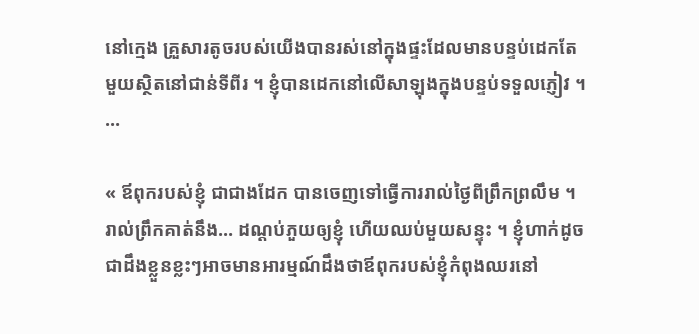នៅក្មេង គ្រួសារតូចរបស់យើងបានរស់នៅក្នុងផ្ទះដែលមានបន្ទប់ដេកតែមួយស្ថិតនៅជាន់ទីពីរ ។ ខ្ញុំបានដេកនៅលើសាឡុងក្នុងបន្ទប់ទទួលភ្ញៀវ ។ …

« ឪពុករបស់ខ្ញុំ ជាជាងដែក បានចេញទៅធ្វើការរាល់ថ្ងៃពីព្រឹកព្រលឹម ។ រាល់ព្រឹកគាត់នឹង… ដណ្ដប់ភួយឲ្យខ្ញុំ ហើយឈប់មួយសន្ទុះ ។ ខ្ញុំហាក់ដូចជាដឹងខ្លួនខ្លះៗអាចមានអារម្មណ៍ដឹងថាឪពុករបស់ខ្ញុំកំពុងឈរនៅ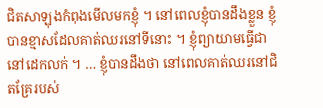ជិតសាឡុងកំពុងមើលមកខ្ញុំ ។ នៅពេលខ្ញុំបានដឹងខ្លួន ខ្ញុំបានខ្មាសដែលគាត់ឈរនៅទីនោះ ។ ខ្ញុំព្យាយាមធ្វើជានៅដេកលក់ ។ … ខ្ញុំបានដឹងថា នៅពេលគាត់ឈរនៅជិតគ្រែរបស់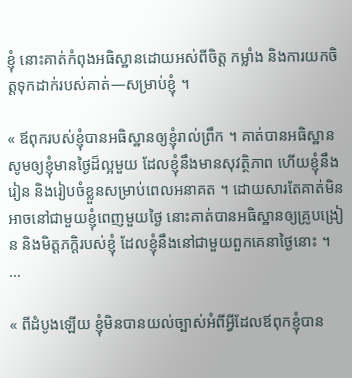ខ្ញុំ នោះគាត់កំពុងអធិស្ឋានដោយអស់ពីចិត្ត កម្លាំង និងការយកចិត្តទុកដាក់របស់គាត់—សម្រាប់ខ្ញុំ ។

« ឪពុករបស់ខ្ញុំបានអធិស្ឋានឲ្យខ្ញុំរាល់ព្រឹក ។ គាត់បានអធិស្ឋានសូមឲ្យខ្ញុំមានថ្ងៃដ៏ល្អមួយ ដែលខ្ញុំនឹងមានសុវត្ថិភាព ហើយខ្ញុំនឹងរៀន និងរៀបចំខ្លួនសម្រាប់ពេលអនាគត ។ ដោយសារតែគាត់មិនអាចនៅជាមួយខ្ញុំពេញមួយថ្ងៃ នោះគាត់បានអធិស្ឋានឲ្យគ្រូបង្រៀន និងមិត្តភក្ដិរបស់ខ្ញុំ ដែលខ្ញុំនឹងនៅជាមួយពួកគេនាថ្ងៃនោះ ។ …

« ពីដំបូងឡើយ ខ្ញុំមិនបានយល់ច្បាស់អំពីអ្វីដែលឪពុកខ្ញុំបាន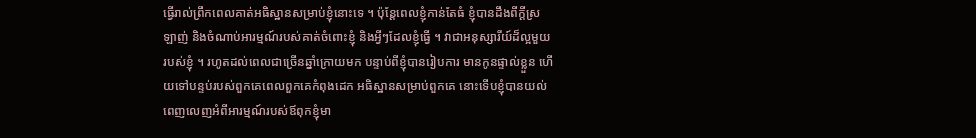ធ្វើរាល់ព្រឹកពេលគាត់អធិស្ឋានសម្រាប់ខ្ញុំនោះទេ ។ ប៉ុន្តែពេលខ្ញុំកាន់តែធំ ខ្ញុំបានដឹងពីក្ដីស្រឡាញ់ និងចំណាប់អារម្មណ៍របស់គាត់ចំពោះខ្ញុំ និងអ្វីៗដែលខ្ញុំធ្វើ ។ វាជាអនុស្សារីយ៍ដ៏ល្អមួយរបស់ខ្ញុំ ។ រហូតដល់ពេលជាច្រើនឆ្នាំក្រោយមក បន្ទាប់ពីខ្ញុំបានរៀបការ មានកូនផ្ទាល់ខ្លួន ហើយទៅបន្ទប់របស់ពួកគេពេលពួកគេកំពុងដេក អធិស្ឋានសម្រាប់ពួកគេ នោះទើបខ្ញុំបានយល់ពេញលេញអំពីអារម្មណ៍របស់ឪពុកខ្ញុំមា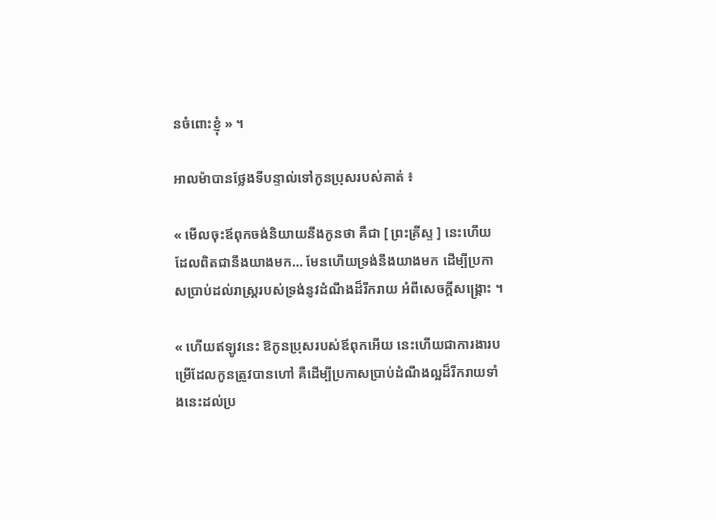នចំពោះខ្ញុំ » ។

អាលម៉ាបានថ្លែងទីបន្ទាល់ទៅកូនប្រុសរបស់គាត់ ៖

« មើលចុះឪពុកចង់និយាយនឹងកូនថា គឺជា [ ព្រះគ្រីស្ទ ] នេះហើយដែលពិតជានឹងយាងមក… មែនហើយទ្រង់នឹងយាងមក ដើម្បីប្រកាសប្រាប់ដល់រាស្ត្ររបស់ទ្រង់នូវដំណឹងដ៏រីករាយ អំពីសេចក្ដីសង្គ្រោះ ។

« ហើយឥឡូវនេះ ឱកូនប្រុសរបស់ឪពុកអើយ នេះហើយជាការងារបម្រើដែលកូនត្រូវបានហៅ គឺដើម្បីប្រកាសប្រាប់ដំណឹងល្អដ៏រីករាយទាំងនេះដល់ប្រ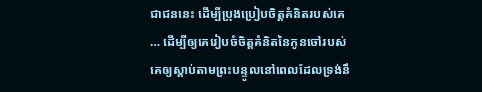ជាជននេះ ដើម្បីប្រុងប្រៀបចិត្តគំនិតរបស់គេ … ដើម្បីឲ្យគេរៀបចំចិត្តគំនិតនៃកូនចៅរបស់គេឲ្យស្ដាប់តាមព្រះបន្ទូលនៅពេលដែលទ្រង់នឹ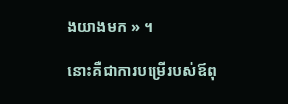ងយាងមក » ។

នោះគឺជាការបម្រើរបស់ឪពុ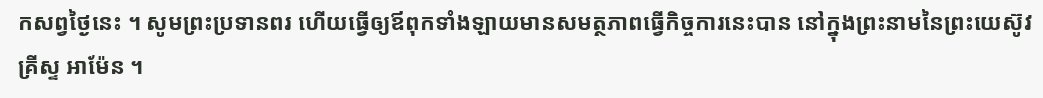កសព្វថ្ងៃនេះ ។ សូមព្រះប្រទានពរ ហើយធ្វើឲ្យឪពុកទាំងឡាយមានសមត្ថភាពធ្វើកិច្ចការនេះបាន នៅក្នុងព្រះនាមនៃព្រះយេស៊ូវគ្រីស្ទ អាម៉ែន ។